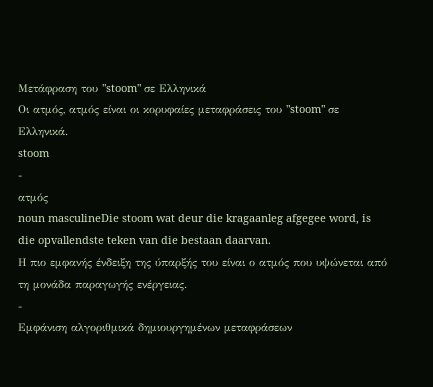Μετάφραση του "stoom" σε Ελληνικά
Οι ατμός, ατμός είναι οι κορυφαίες μεταφράσεις του "stoom" σε Ελληνικά.
stoom
-
ατμός
noun masculineDie stoom wat deur die kragaanleg afgegee word, is die opvallendste teken van die bestaan daarvan.
Η πιο εμφανής ένδειξη της ύπαρξής του είναι ο ατμός που υψώνεται από τη μονάδα παραγωγής ενέργειας.
-
Εμφάνιση αλγοριθμικά δημιουργημένων μεταφράσεων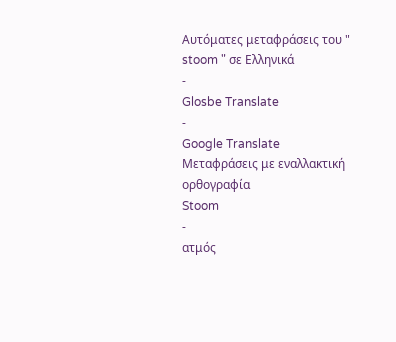Αυτόματες μεταφράσεις του " stoom " σε Ελληνικά
-
Glosbe Translate
-
Google Translate
Μεταφράσεις με εναλλακτική ορθογραφία
Stoom
-
ατμός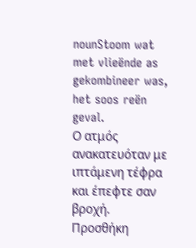nounStoom wat met vlieënde as gekombineer was, het soos reën geval.
Ο ατμός ανακατευόταν με ιπτάμενη τέφρα και έπεφτε σαν βροχή.
Προσθήκη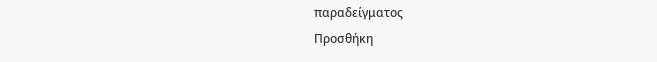παραδείγματος
Προσθήκη